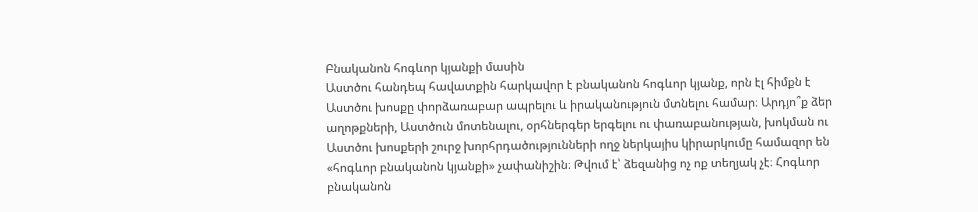Բնականոն հոգևոր կյանքի մասին
Աստծու հանդեպ հավատքին հարկավոր է բնականոն հոգևոր կյանք, որն էլ հիմքն է Աստծու խոսքը փորձառաբար ապրելու և իրականություն մտնելու համար։ Արդյո՞ք ձեր աղոթքների, Աստծուն մոտենալու, օրհներգեր երգելու ու փառաբանության, խոկման ու Աստծու խոսքերի շուրջ խորհրդածությունների ողջ ներկայիս կիրարկումը համազոր են «հոգևոր բնականոն կյանքի» չափանիշին։ Թվում է՝ ձեզանից ոչ ոք տեղյակ չէ։ Հոգևոր բնականոն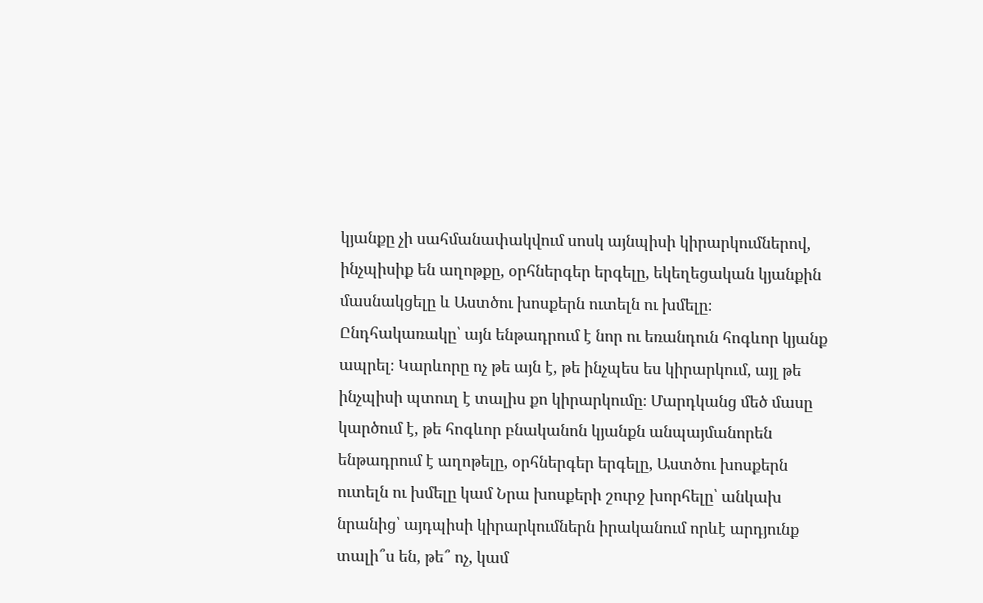կյանքը չի սահմանափակվում սոսկ այնպիսի կիրարկումներով, ինչպիսիք են աղոթքը, օրհներգեր երգելը, եկեղեցական կյանքին մասնակցելը և Աստծու խոսքերն ուտելն ու խմելը։ Ընդհակառակը՝ այն ենթադրում է նոր ու եռանդուն հոգևոր կյանք ապրել։ Կարևորը ոչ թե այն է, թե ինչպես ես կիրարկում, այլ թե ինչպիսի պտուղ է տալիս քո կիրարկումը։ Մարդկանց մեծ մասը կարծում է, թե հոգևոր բնականոն կյանքն անպայմանորեն ենթադրում է աղոթելը, օրհներգեր երգելը, Աստծու խոսքերն ուտելն ու խմելը կամ Նրա խոսքերի շուրջ խորհելը՝ անկախ նրանից՝ այդպիսի կիրարկումներն իրականում որևէ արդյունք տալի՞ս են, թե՞ ոչ, կամ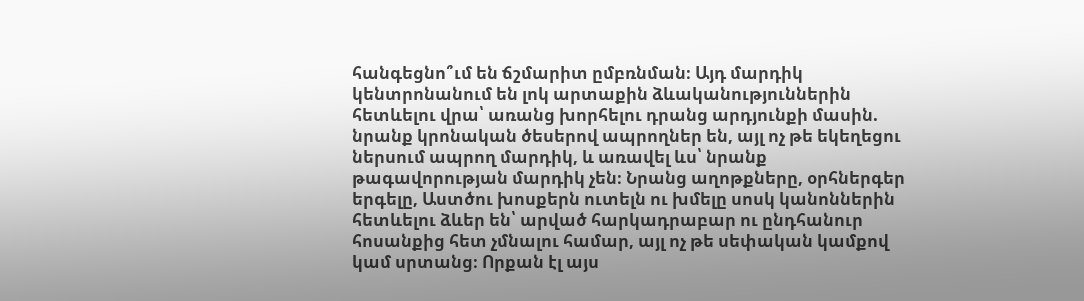հանգեցնո՞ւմ են ճշմարիտ ըմբռնման։ Այդ մարդիկ կենտրոնանում են լոկ արտաքին ձևականություններին հետևելու վրա՝ առանց խորհելու դրանց արդյունքի մասին. նրանք կրոնական ծեսերով ապրողներ են, այլ ոչ թե եկեղեցու ներսում ապրող մարդիկ, և առավել ևս՝ նրանք թագավորության մարդիկ չեն։ Նրանց աղոթքները, օրհներգեր երգելը, Աստծու խոսքերն ուտելն ու խմելը սոսկ կանոններին հետևելու ձևեր են՝ արված հարկադրաբար ու ընդհանուր հոսանքից հետ չմնալու համար, այլ ոչ թե սեփական կամքով կամ սրտանց։ Որքան էլ այս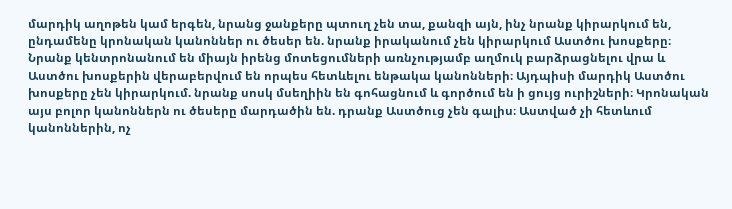մարդիկ աղոթեն կամ երգեն, նրանց ջանքերը պտուղ չեն տա, քանզի այն, ինչ նրանք կիրարկում են, ընդամենը կրոնական կանոններ ու ծեսեր են. նրանք իրականում չեն կիրարկում Աստծու խոսքերը։ Նրանք կենտրոնանում են միայն իրենց մոտեցումների առնչությամբ աղմուկ բարձրացնելու վրա և Աստծու խոսքերին վերաբերվում են որպես հետևելու ենթակա կանոնների։ Այդպիսի մարդիկ Աստծու խոսքերը չեն կիրարկում. նրանք սոսկ մսեղիին են գոհացնում և գործում են ի ցույց ուրիշների։ Կրոնական այս բոլոր կանոններն ու ծեսերը մարդածին են. դրանք Աստծուց չեն գալիս։ Աստված չի հետևում կանոններին, ոչ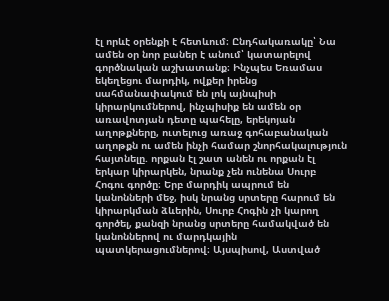էլ որևէ օրենքի է հետևում։ Ընդհակառակը՝ Նա ամեն օր նոր բաներ է անում՝ կատարելով գործնական աշխատանք։ Ինչպես Եռամաս եկեղեցու մարդիկ, ովքեր իրենց սահմանափակում են լոկ այնպիսի կիրարկումներով, ինչպիսիք են ամեն օր առավոտյան դետը պահելը, երեկոյան աղոթքները, ուտելուց առաջ գոհաբանական աղոթքն ու ամեն ինչի համար շնորհակալություն հայտնելը. որքան էլ շատ անեն ու որքան էլ երկար կիրարկեն, նրանք չեն ունենա Սուրբ Հոգու գործը։ Երբ մարդիկ ապրում են կանոնների մեջ, իսկ նրանց սրտերը հարում են կիրարկման ձևերին, Սուրբ Հոգին չի կարող գործել, քանզի նրանց սրտերը համակված են կանոններով ու մարդկային պատկերացումներով։ Այսպիսով, Աստված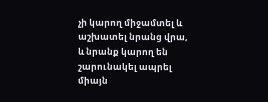չի կարող միջամտել և աշխատել նրանց վրա, և նրանք կարող են շարունակել ապրել միայն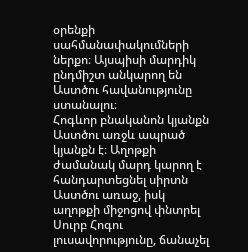օրենքի սահմանափակումների ներքո։ Այսպիսի մարդիկ ընդմիշտ անկարող են Աստծու հավանությունը ստանալու։
Հոգևոր բնականոն կյանքն Աստծու առջև ապրած կյանքն է։ Աղոթքի ժամանակ մարդ կարող է հանդարտեցնել սիրտն Աստծու առաջ, իսկ աղոթքի միջոցով փնտրել Սուրբ Հոգու լուսավորությունը, ճանաչել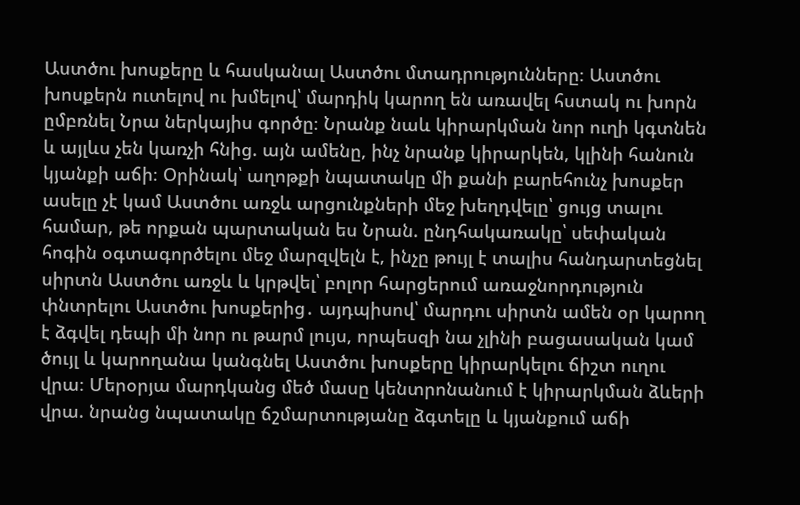Աստծու խոսքերը և հասկանալ Աստծու մտադրությունները։ Աստծու խոսքերն ուտելով ու խմելով՝ մարդիկ կարող են առավել հստակ ու խորն ըմբռնել Նրա ներկայիս գործը։ Նրանք նաև կիրարկման նոր ուղի կգտնեն և այլևս չեն կառչի հնից. այն ամենը, ինչ նրանք կիրարկեն, կլինի հանուն կյանքի աճի։ Օրինակ՝ աղոթքի նպատակը մի քանի բարեհունչ խոսքեր ասելը չէ կամ Աստծու առջև արցունքների մեջ խեղդվելը՝ ցույց տալու համար, թե որքան պարտական ես Նրան. ընդհակառակը՝ սեփական հոգին օգտագործելու մեջ մարզվելն է, ինչը թույլ է տալիս հանդարտեցնել սիրտն Աստծու առջև և կրթվել՝ բոլոր հարցերում առաջնորդություն փնտրելու Աստծու խոսքերից․ այդպիսով՝ մարդու սիրտն ամեն օր կարող է ձգվել դեպի մի նոր ու թարմ լույս, որպեսզի նա չլինի բացասական կամ ծույլ և կարողանա կանգնել Աստծու խոսքերը կիրարկելու ճիշտ ուղու վրա։ Մերօրյա մարդկանց մեծ մասը կենտրոնանում է կիրարկման ձևերի վրա. նրանց նպատակը ճշմարտությանը ձգտելը և կյանքում աճի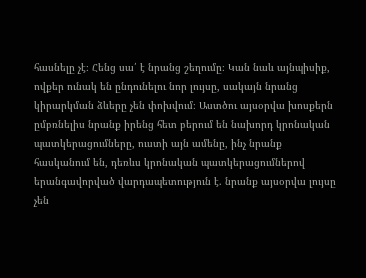հասնելը չէ։ Հենց սա՛ է նրանց շեղումը։ Կան նաև այնպիսիք, ովքեր ունակ են ընդունելու նոր լույսը, սակայն նրանց կիրարկման ձևերը չեն փոխվում։ Աստծու այսօրվա խոսքերն ըմբռնելիս նրանք իրենց հետ բերում են նախորդ կրոնական պատկերացումները, ուստի այն ամենը, ինչ նրանք հասկանում են, դեռևս կրոնական պատկերացումներով երանգավորված վարդապետություն է. նրանք այսօրվա լույսը չեն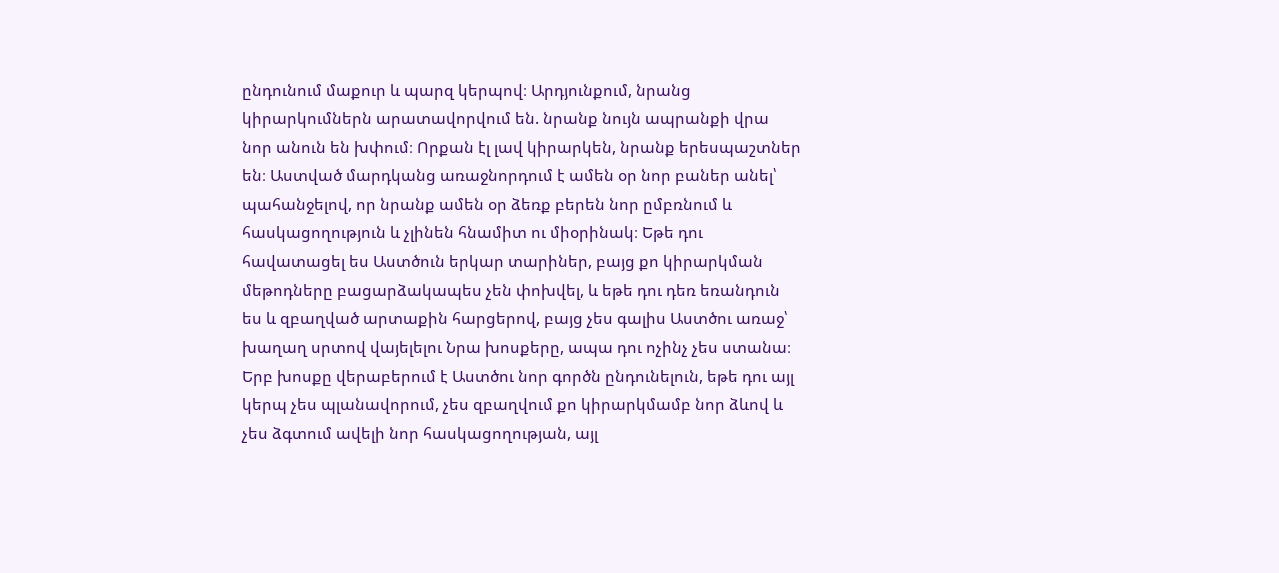ընդունում մաքուր և պարզ կերպով։ Արդյունքում, նրանց կիրարկումներն արատավորվում են. նրանք նույն ապրանքի վրա նոր անուն են խփում։ Որքան էլ լավ կիրարկեն, նրանք երեսպաշտներ են։ Աստված մարդկանց առաջնորդում է ամեն օր նոր բաներ անել՝ պահանջելով, որ նրանք ամեն օր ձեռք բերեն նոր ըմբռնում և հասկացողություն և չլինեն հնամիտ ու միօրինակ։ Եթե դու հավատացել ես Աստծուն երկար տարիներ, բայց քո կիրարկման մեթոդները բացարձակապես չեն փոխվել, և եթե դու դեռ եռանդուն ես և զբաղված արտաքին հարցերով, բայց չես գալիս Աստծու առաջ՝ խաղաղ սրտով վայելելու Նրա խոսքերը, ապա դու ոչինչ չես ստանա։ Երբ խոսքը վերաբերում է Աստծու նոր գործն ընդունելուն, եթե դու այլ կերպ չես պլանավորում, չես զբաղվում քո կիրարկմամբ նոր ձևով և չես ձգտում ավելի նոր հասկացողության, այլ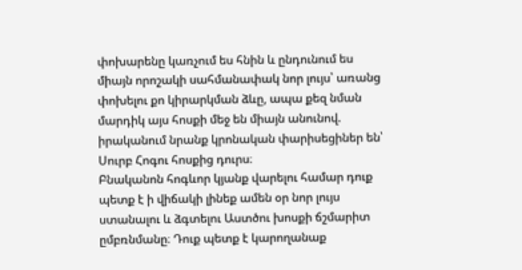փոխարենը կառչում ես հնին և ընդունում ես միայն որոշակի սահմանափակ նոր լույս՝ առանց փոխելու քո կիրարկման ձևը, ապա քեզ նման մարդիկ այս հոսքի մեջ են միայն անունով. իրականում նրանք կրոնական փարիսեցիներ են՝ Սուրբ Հոգու հոսքից դուրս։
Բնականոն հոգևոր կյանք վարելու համար դուք պետք է ի վիճակի լինեք ամեն օր նոր լույս ստանալու և ձգտելու Աստծու խոսքի ճշմարիտ ըմբռնմանը։ Դուք պետք է կարողանաք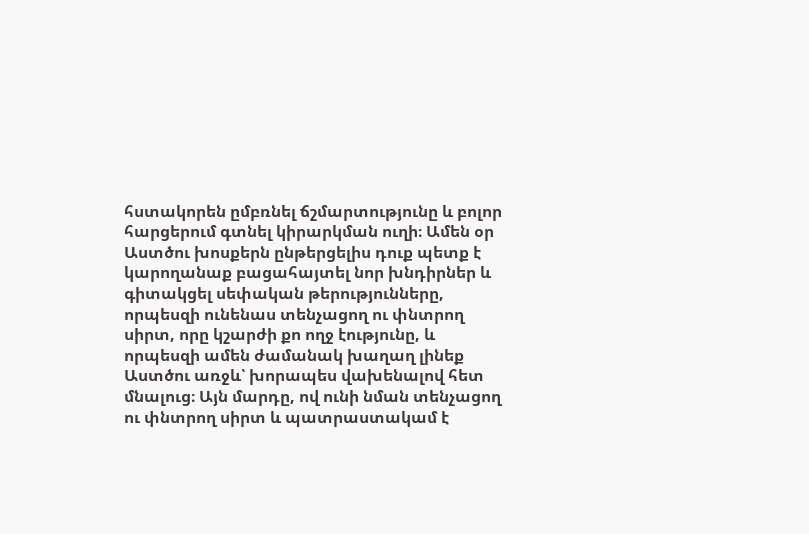հստակորեն ըմբռնել ճշմարտությունը և բոլոր հարցերում գտնել կիրարկման ուղի։ Ամեն օր Աստծու խոսքերն ընթերցելիս դուք պետք է կարողանաք բացահայտել նոր խնդիրներ և գիտակցել սեփական թերությունները, որպեսզի ունենաս տենչացող ու փնտրող սիրտ, որը կշարժի քո ողջ էությունը, և որպեսզի ամեն ժամանակ խաղաղ լինեք Աստծու առջև՝ խորապես վախենալով հետ մնալուց։ Այն մարդը, ով ունի նման տենչացող ու փնտրող սիրտ և պատրաստակամ է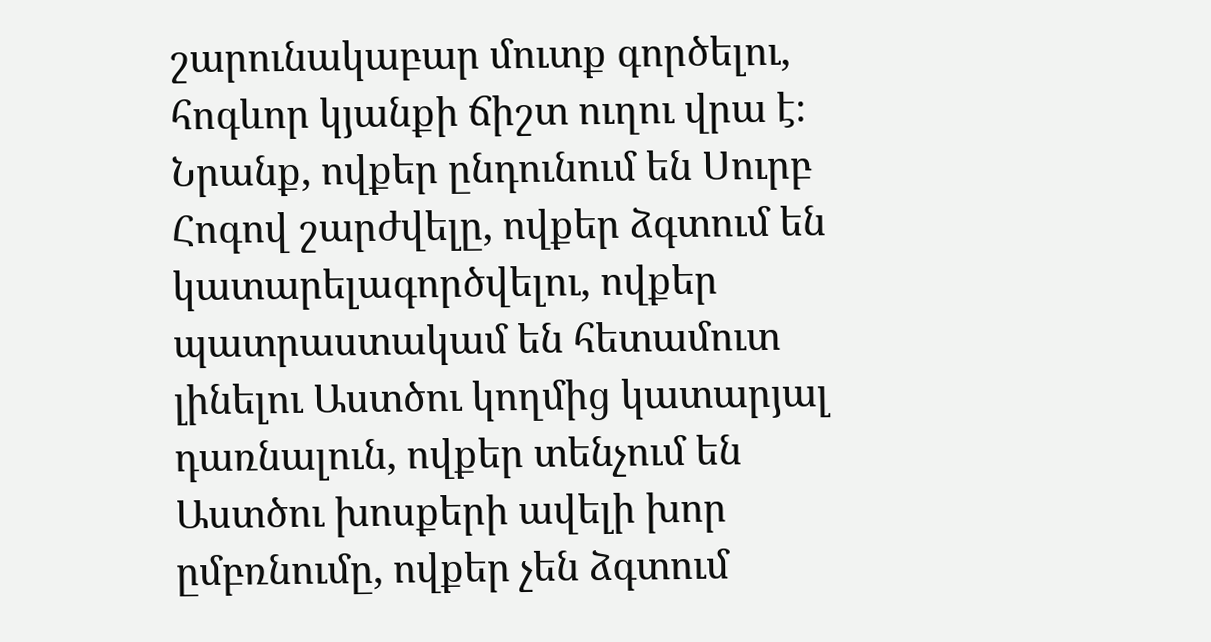շարունակաբար մուտք գործելու, հոգևոր կյանքի ճիշտ ուղու վրա է։ Նրանք, ովքեր ընդունում են Սուրբ Հոգով շարժվելը, ովքեր ձգտում են կատարելագործվելու, ովքեր պատրաստակամ են հետամուտ լինելու Աստծու կողմից կատարյալ դառնալուն, ովքեր տենչում են Աստծու խոսքերի ավելի խոր ըմբռնումը, ովքեր չեն ձգտում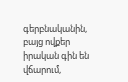գերբնականին, բայց ովքեր իրական գին են վճարում,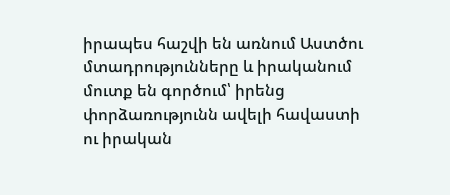իրապես հաշվի են առնում Աստծու մտադրությունները և իրականում մուտք են գործում՝ իրենց փորձառությունն ավելի հավաստի ու իրական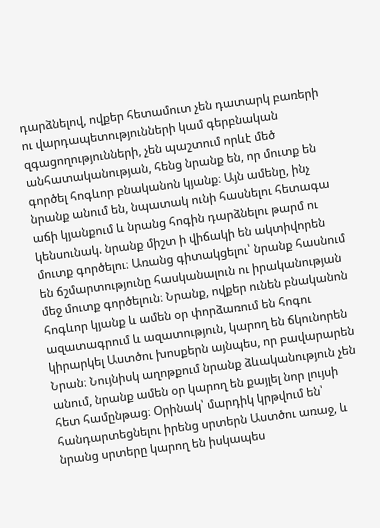դարձնելով, ովքեր հետամուտ չեն դատարկ բառերի ու վարդապետությունների կամ գերբնական զգացողությունների, չեն պաշտում որևէ մեծ անհատականության, հենց նրանք են, որ մուտք են գործել հոգևոր բնականոն կյանք։ Այն ամենը, ինչ նրանք անում են, նպատակ ունի հասնելու հետագա աճի կյանքում և նրանց հոգին դարձնելու թարմ ու կենսունակ. նրանք միշտ ի վիճակի են ակտիվորեն մուտք գործելու։ Առանց գիտակցելու՝ նրանք հասնում են ճշմարտությունը հասկանալուն ու իրականության մեջ մուտք գործելուն։ Նրանք, ովքեր ունեն բնականոն հոգևոր կյանք և ամեն օր փորձառում են հոգու ազատագրում և ազատություն, կարող են ճկունորեն կիրարկել Աստծու խոսքերն այնպես, որ բավարարեն Նրան։ Նույնիսկ աղոթքում նրանք ձևականություն չեն անում, նրանք ամեն օր կարող են քայլել նոր լույսի հետ համընթաց։ Օրինակ՝ մարդիկ կրթվում են՝ հանդարտեցնելու իրենց սրտերն Աստծու առաջ, և նրանց սրտերը կարող են իսկապես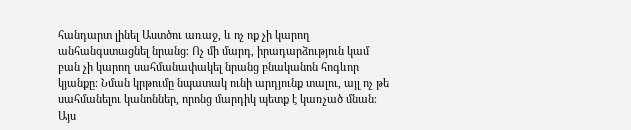հանդարտ լինել Աստծու առաջ, և ոչ ոք չի կարող անհանգստացնել նրանց։ Ոչ մի մարդ, իրադարձություն կամ բան չի կարող սահմանափակել նրանց բնականոն հոգևոր կյանքը։ Նման կրթումը նպատակ ունի արդյունք տալու, այլ ոչ թե սահմանելու կանոններ, որոնց մարդիկ պետք է կառչած մնան։ Այս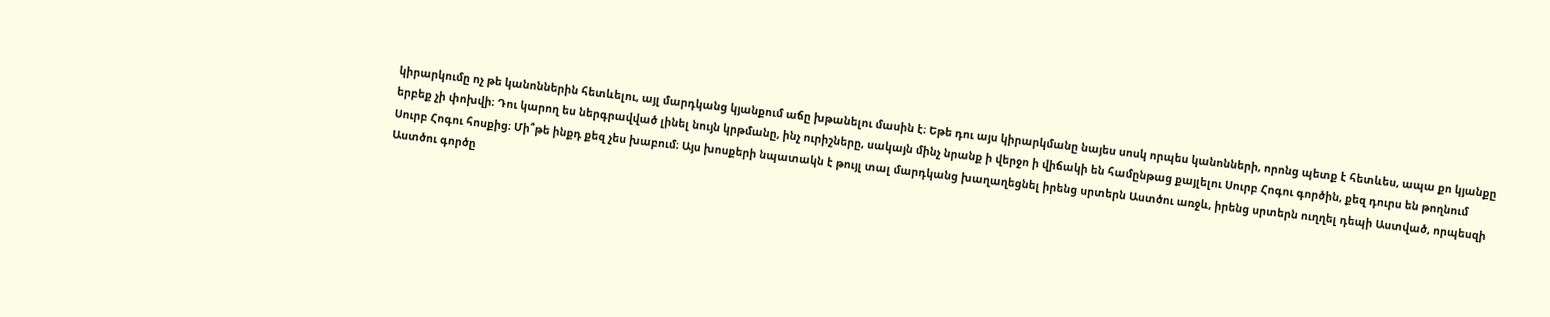կիրարկումը ոչ թե կանոններին հետևելու, այլ մարդկանց կյանքում աճը խթանելու մասին է։ Եթե դու այս կիրարկմանը նայես սոսկ որպես կանոնների, որոնց պետք է հետևես, ապա քո կյանքը երբեք չի փոխվի։ Դու կարող ես ներգրավված լինել նույն կրթմանը, ինչ ուրիշները, սակայն մինչ նրանք ի վերջո ի վիճակի են համընթաց քայլելու Սուրբ Հոգու գործին, քեզ դուրս են թողնում Սուրբ Հոգու հոսքից։ Մի՞թե ինքդ քեզ չես խաբում։ Այս խոսքերի նպատակն է թույլ տալ մարդկանց խաղաղեցնել իրենց սրտերն Աստծու առջև, իրենց սրտերն ուղղել դեպի Աստված, որպեսզի Աստծու գործը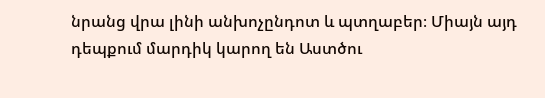նրանց վրա լինի անխոչընդոտ և պտղաբեր։ Միայն այդ դեպքում մարդիկ կարող են Աստծու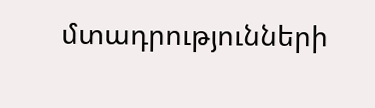մտադրությունների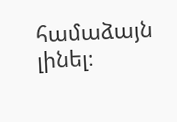համաձայն լինել։